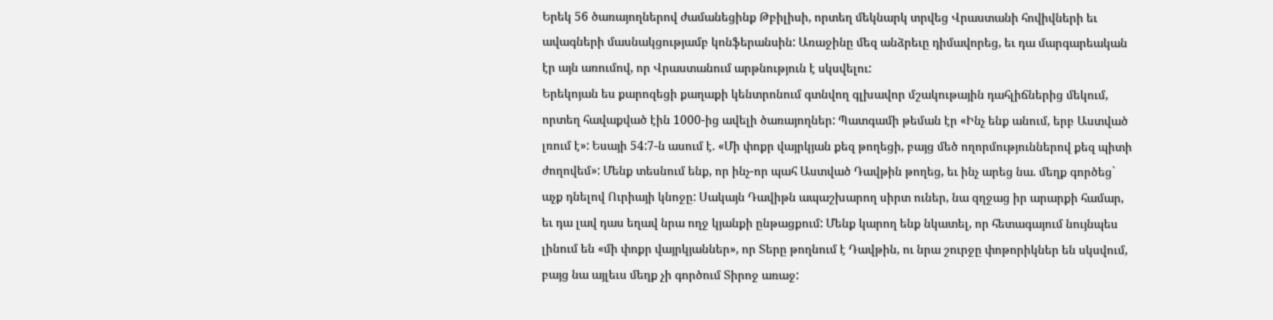Երեկ 56 ծառայողներով ժամանեցինք Թբիլիսի, որտեղ մեկնարկ տրվեց Վրաստանի հովիվների եւ ավագների մասնակցությամբ կոնֆերանսին: Առաջինը մեզ անձրեւը դիմավորեց, եւ դա մարգարեական էր այն առումով, որ Վրաստանում արթնություն է սկսվելու:
Երեկոյան ես քարոզեցի քաղաքի կենտրոնում գտնվող գլխավոր մշակութային դահլիճներից մեկում, որտեղ հավաքված էին 1000-ից ավելի ծառայողներ: Պատգամի թեման էր «Ինչ ենք անում, երբ Աստված լռում է»: Եսայի 54:7-ն ասում է. «Մի փոքր վայրկյան քեզ թողեցի, բայց մեծ ողորմություններով քեզ պիտի ժողովեմ»: Մենք տեսնում ենք, որ ինչ-որ պահ Աստված Դավթին թողեց, եւ ինչ արեց նա. մեղք գործեց` աչք դնելով Ուրիայի կնոջը: Սակայն Դավիթն ապաշխարող սիրտ ուներ, նա զղջաց իր արարքի համար, եւ դա լավ դաս եղավ նրա ողջ կյանքի ընթացքում: Մենք կարող ենք նկատել, որ հետագայում նույնպես լինում են «մի փոքր վայրկյաններ», որ Տերը թողնում է Դավթին, ու նրա շուրջը փոթորիկներ են սկսվում, բայց նա այլեւս մեղք չի գործում Տիրոջ առաջ: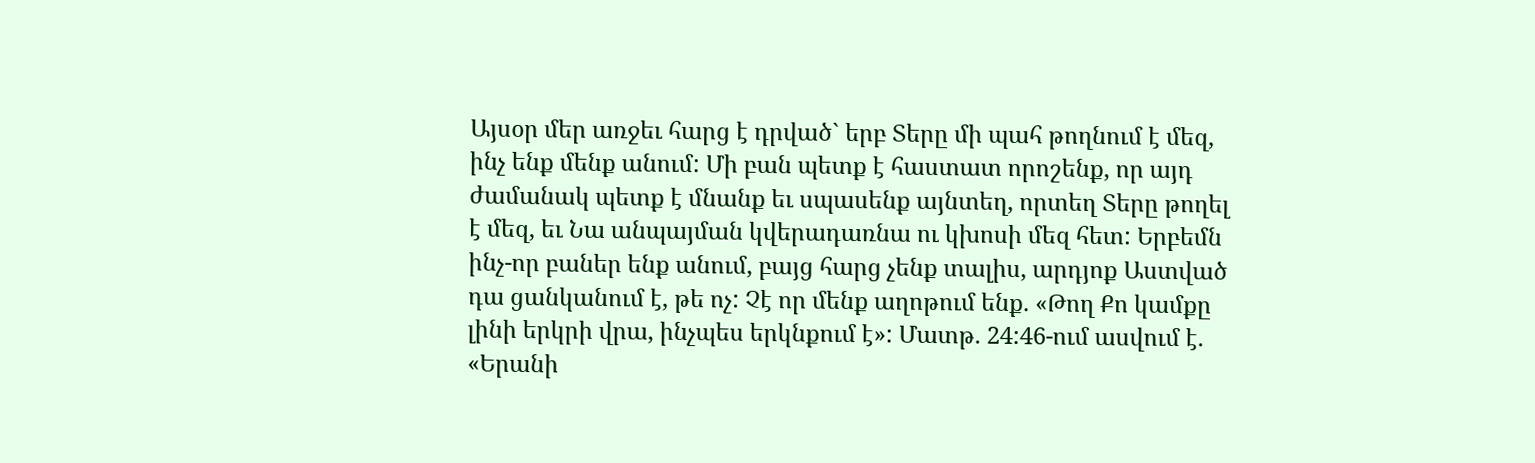Այսօր մեր առջեւ հարց է դրված` երբ Տերը մի պահ թողնում է մեզ, ինչ ենք մենք անում: Մի բան պետք է հաստատ որոշենք, որ այդ ժամանակ պետք է մնանք եւ սպասենք այնտեղ, որտեղ Տերը թողել է մեզ, եւ Նա անպայման կվերադառնա ու կխոսի մեզ հետ: Երբեմն ինչ-որ բաներ ենք անում, բայց հարց չենք տալիս, արդյոք Աստված դա ցանկանում է, թե ոչ: Չէ որ մենք աղոթում ենք. «Թող Քո կամքը լինի երկրի վրա, ինչպես երկնքում է»: Մատթ. 24:46-ում ասվում է. «Երանի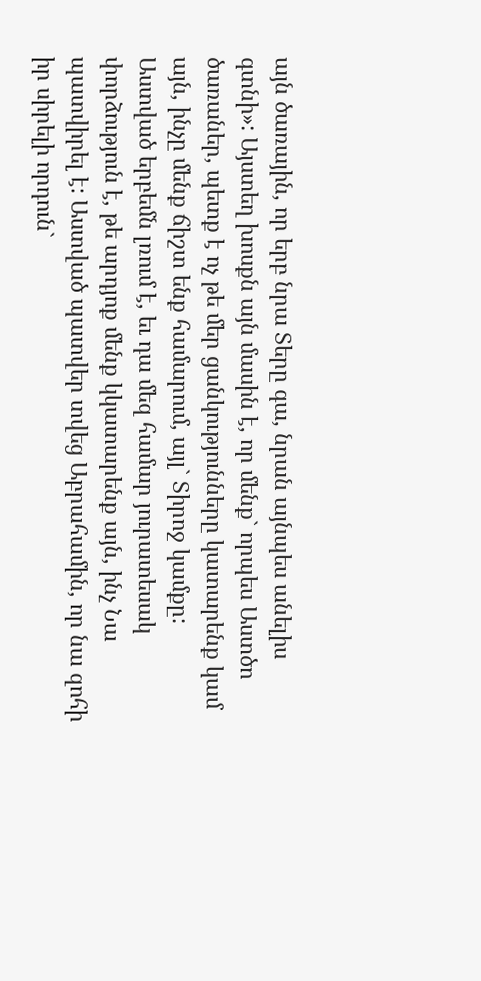այն ծառային, որ երբ նրա Տերը գա, նրան այնպես անելիս գտնի»: Այստեղ խոսքն այն մասին է, որ մենք` որպես Աստծո ծառաներ, պետք է ոչ թե մեր ցանկությունները կատարենք կամ այն, ինչը մենք ճիշտ ենք համարում, այլ` Տիրոջ կամքը:
Աստված երբեմն լռում է, եւ դա մեզ համար յուրատեսակ փորձություն է, թե արդյոք մենք կկատարենք այն, ինչ Նա պատվիրել է: Աստված պատվեր տվեց Աբրահամին, որ նա զոհի իր սիրելի որդուն`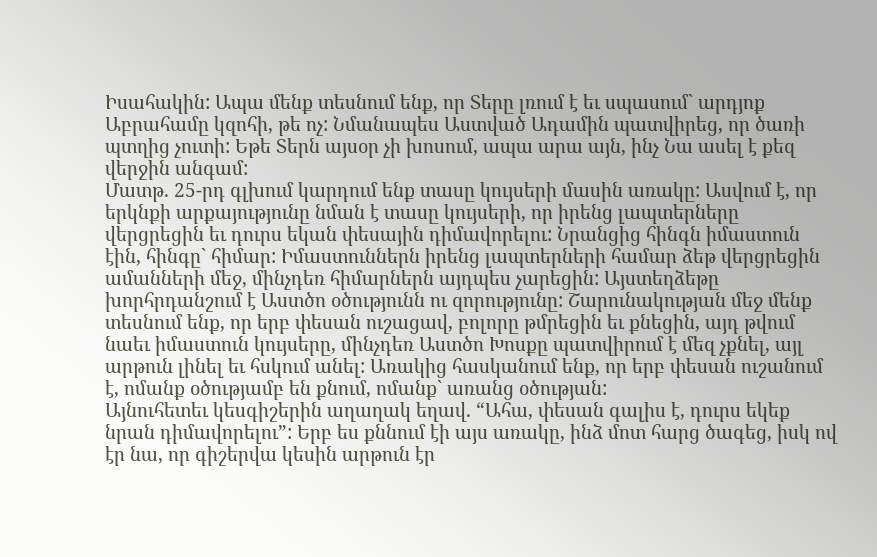Իսահակին: Ապա մենք տեսնում ենք, որ Տերը լռում է եւ սպասում` արդյոք Աբրահամը կզոհի, թե ոչ: Նմանապես Աստված Ադամին պատվիրեց, որ ծառի պտղից չուտի: Եթե Տերն այսօր չի խոսում, ապա արա այն, ինչ Նա ասել է քեզ վերջին անգամ:
Մատթ. 25-րդ գլխում կարդում ենք տասը կույսերի մասին առակը: Ասվում է, որ երկնքի արքայությունը նման է տասը կույսերի, որ իրենց լապտերները վերցրեցին եւ դուրս եկան փեսային դիմավորելու: Նրանցից հինգն իմաստուն էին, հինգը` հիմար: Իմաստուններն իրենց լապտերների համար ձեթ վերցրեցին ամանների մեջ, մինչդեռ հիմարներն այդպես չարեցին: Այստեղձեթը խորհրդանշում է Աստծո օծությունն ու զորությունը: Շարունակության մեջ մենք տեսնում ենք, որ երբ փեսան ուշացավ, բոլորը թմրեցին եւ քնեցին, այդ թվում նաեւ իմաստուն կույսերը, մինչդեռ Աստծո Խոսքը պատվիրում է մեզ չքնել, այլ արթուն լինել եւ հսկում անել: Առակից հասկանում ենք, որ երբ փեսան ուշանում է, ոմանք օծությամբ են քնում, ոմանք` առանց օծության:
Այնուհետեւ կեսգիշերին աղաղակ եղավ. “Ահա, փեսան գալիս է, դուրս եկեք նրան դիմավորելու”: Երբ ես քննում էի այս առակը, ինձ մոտ հարց ծագեց, իսկ ով էր նա, որ գիշերվա կեսին արթուն էր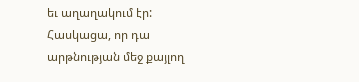եւ աղաղակում էր: Հասկացա, որ դա արթնության մեջ քայլող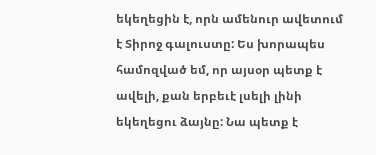եկեղեցին է, որն ամենուր ավետում է Տիրոջ գալուստը: Ես խորապես համոզված եմ, որ այսօր պետք է ավելի, քան երբեւէ լսելի լինի եկեղեցու ձայնը: Նա պետք է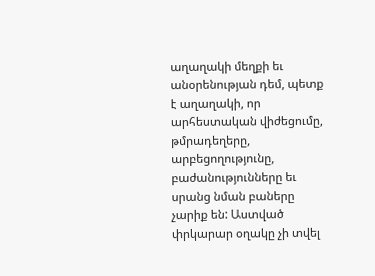աղաղակի մեղքի եւ անօրենության դեմ, պետք է աղաղակի, որ արհեստական վիժեցումը, թմրադեղերը, արբեցողությունը, բաժանությունները եւ սրանց նման բաները չարիք են: Աստված փրկարար օղակը չի տվել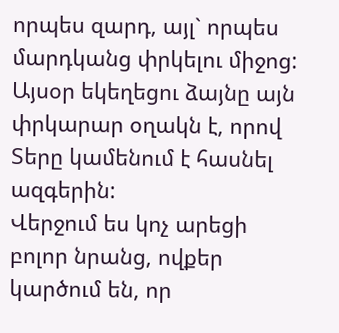որպես զարդ, այլ` որպես մարդկանց փրկելու միջոց: Այսօր եկեղեցու ձայնը այն փրկարար օղակն է, որով Տերը կամենում է հասնել ազգերին:
Վերջում ես կոչ արեցի բոլոր նրանց, ովքեր կարծում են, որ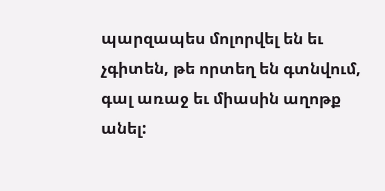պարզապես մոլորվել են եւ չգիտեն, թե որտեղ են գտնվում, գալ առաջ եւ միասին աղոթք անել: